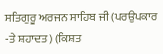ਸਤਿਗੁਰੂ ਅਰਜਨ ਸਾਹਿਬ ਜੀ (ਪਰਉਪਕਾਰ -ਤੇ ਸ਼ਹਾਦਤ) (ਕਿਸ਼ਤ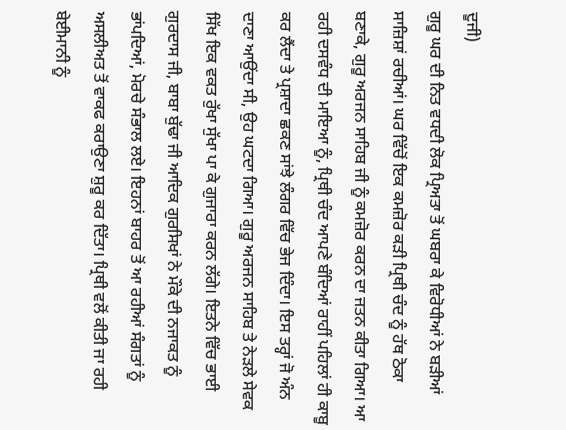ਦੂਜੀ)
ਗੁਰੂ ਘਰ ਦੀ ਨਿਤ ਵਧਦੀ ਲੋਕ ਪ੍ਰਿਅਤਾ ਤੋਂ ਘਬਰਾ ਕੇ ਵਿਰੋਧੀਆਂ ਨੇ ਬੜੀਆਂ ਸਾਜ਼ਿਸ਼ਾਂ ਰਚੀਆਂ। ਘਰ ਵਿੱਚੋਂ ਇਕ ਕਮਜ਼ੋਰ ਕੜੀ ਪ੍ਰਿਥੀ ਚੰਦ ਨੂੰ ਹੱਥ ਠੋਕਾ ਬਣਾਕੇ, ਗੁਰੂ ਅਰਜਨ ਸਾਹਿਬ ਜੀ ਨੂੰ ਕਮਜ਼ੋਰ ਕਰਨ ਦਾ ਜਤਨ ਕੀਤਾ ਗਿਆ। ਆ ਰਹੀ ਦਸਵੰਧ ਦੀ ਮਾਇਆ ਨੂੰ, ਪ੍ਰਿਥੀ ਚੰਦ ਆਪਣੇ ਬੰਦਿਆਂ ਰਾਹੀਂ ਪਹਿਲਾਂ ਹੀ ਕਾਬੂ ਕਰ ਲੈਂਦਾ ਤੇ ਪ੍ਰਸ਼ਾਦਾ ਛਕਣ ਸਾਂਝੇ ਲੰਗਰ ਵਿੱਚ ਭੇਜ ਦਿੰਦਾ। ਇਸ ਤਰ੍ਹਾਂ ਜੋ ਅੰਨ ਦਾਣਾ ਆਉਂਦਾ ਸੀ, ਉਹ ਘਟਦਾ ਗਿਆ। ਗੁਰੂ ਅਰਜਨ ਸਾਹਿਬ ਤੇ ਨੇੜਲੇ ਸੇਵਕ ਸਿੱਖ ਇਕ ਵਕਤ ਰੁੱਖਾ ਸੁੱਖਾ ਪਾ ਕੇ ਗੁਜਾਰਾ ਕਰਨ ਲੱਗੇ। ਇਤਨੇ ਵਿੱਚ ਭਾਈ ਗੁਰਦਾਸ ਜੀ, ਬਾਬਾ ਬੁੱਢਾ ਜੀ ਆਦਿਕ ਗੁਰਸਿਖਾਂ ਨੇ ਮੌਕੇ ਦੀ ਨਜਾਕਤ ਨੂੰ ਭਾਂਪਦਿਆਂ, ਮੋਰਚੇ ਸੰਭਾਲ ਲਏ। ਇਹਨਾਂ ਬਾਹਰ ਤੋਂ ਆ ਰਹੀਆਂ ਸੰਗਤਾਂ ਨੂੰ ਅਸਲੀਅਤ ਤੋਂ ਵਾਕਫ ਕਰਾਉਣਾ ਸ਼ੁਰੂ ਕਰ ਦਿੱਤਾ। ਪ੍ਰਿਥੀ ਵਲੋਂ ਕੀਤੀ ਜਾ ਰਹੀ ਬੇਈਮਾਨੀ ਨੂੰ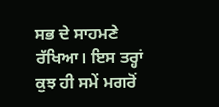ਸਭ ਦੇ ਸਾਹਮਣੇ ਰੱਖਿਆ। ਇਸ ਤਰ੍ਹਾਂ ਕੁਝ ਹੀ ਸਮੇਂ ਮਗਰੋਂ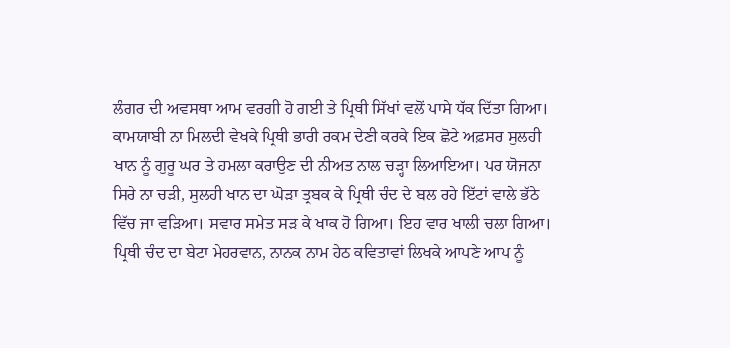ਲੰਗਰ ਦੀ ਅਵਸਥਾ ਆਮ ਵਰਗੀ ਹੋ ਗਈ ਤੇ ਪ੍ਰਿਥੀ ਸਿੱਖਾਂ ਵਲੋਂ ਪਾਸੇ ਧੱਕ ਦਿੱਤਾ ਗਿਆ। ਕਾਮਯਾਬੀ ਨਾ ਮਿਲਦੀ ਵੇਖਕੇ ਪ੍ਰਿਥੀ ਭਾਰੀ ਰਕਮ ਦੇਣੀ ਕਰਕੇ ਇਕ ਛੋਟੇ ਅਫ਼ਸਰ ਸੁਲਹੀ ਖਾਨ ਨੂੰ ਗੁਰੂ ਘਰ ਤੇ ਹਮਲਾ ਕਰਾਉਣ ਦੀ ਨੀਅਤ ਨਾਲ ਚੜ੍ਹਾ ਲਿਆਇਆ। ਪਰ ਯੋਜਨਾ ਸਿਰੇ ਨਾ ਚੜੀ, ਸੁਲਹੀ ਖਾਨ ਦਾ ਘੋੜਾ ਤ੍ਰਬਕ ਕੇ ਪ੍ਰਿਥੀ ਚੰਦ ਦੇ ਬਲ ਰਹੇ ਇੱਟਾਂ ਵਾਲੇ ਭੱਠੇ ਵਿੱਚ ਜਾ ਵੜਿਆ। ਸਵਾਰ ਸਮੇਤ ਸੜ ਕੇ ਖਾਕ ਹੋ ਗਿਆ। ਇਹ ਵਾਰ ਖਾਲੀ ਚਲਾ ਗਿਆ। ਪ੍ਰਿਥੀ ਚੰਦ ਦਾ ਬੇਟਾ ਮੇਹਰਵਾਨ, ਨਾਨਕ ਨਾਮ ਹੇਠ ਕਵਿਤਾਵਾਂ ਲਿਖਕੇ ਆਪਣੇ ਆਪ ਨੂੰ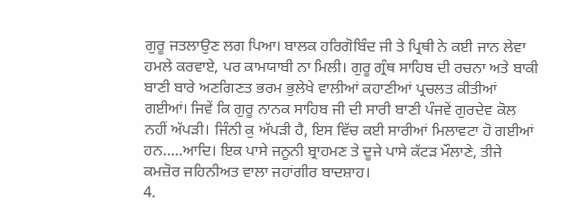ਗੁਰੂ ਜਤਲਾਉਣ ਲਗ ਪਿਆ। ਬਾਲਕ ਹਰਿਗੋਬਿੰਦ ਜੀ ਤੇ ਪ੍ਰਿਥੀ ਨੇ ਕਈ ਜਾਨ ਲੇਵਾ ਹਮਲੇ ਕਰਵਾਏ, ਪਰ ਕਾਮਯਾਬੀ ਨਾ ਮਿਲੀ। ਗੁਰੂ ਗ੍ਰੰਥ ਸਾਹਿਬ ਦੀ ਰਚਨਾ ਅਤੇ ਬਾਕੀ ਬਾਣੀ ਬਾਰੇ ਅਣਗਿਣਤ ਭਰਮ ਭੁਲੇਖੇ ਵਾਲੀਆਂ ਕਹਾਣੀਆਂ ਪ੍ਰਚਲਤ ਕੀਤੀਆਂ ਗਈਆਂ। ਜਿਵੇਂ ਕਿ ਗੁਰੂ ਨਾਨਕ ਸਾਹਿਬ ਜੀ ਦੀ ਸਾਰੀ ਬਾਣੀ ਪੰਜਵੇਂ ਗੁਰਦੇਵ ਕੋਲ ਨਹੀਂ ਅੱਪੜੀ। ਜਿੰਨੀ ਕੁ ਅੱਪੜੀ ਹੈ, ਇਸ ਵਿੱਚ ਕਈ ਸਾਰੀਆਂ ਮਿਲਾਵਟਾ ਹੋ ਗਈਆਂ ਹਨ.....ਆਦਿ। ਇਕ ਪਾਸੇ ਜਨੂਨੀ ਬ੍ਰਾਹਮਣ ਤੇ ਦੂਜੇ ਪਾਸੇ ਕੱਟੜ ਮੌਲਾਣੇ, ਤੀਜੇ ਕਮਜ਼ੋਰ ਜਹਿਨੀਅਤ ਵਾਲਾ ਜਹਾਂਗੀਰ ਬਾਦਸ਼ਾਹ।
4.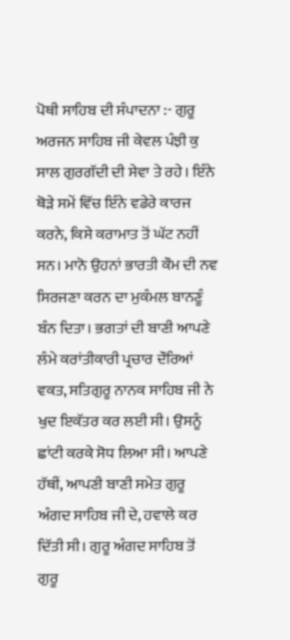ਪੋਥੀ ਸਾਹਿਬ ਦੀ ਸੰਪਾਦਨਾ :- ਗੁਰੂ ਅਰਜਨ ਸਾਹਿਬ ਜੀ ਕੇਵਲ ਪੰਝੀ ਕੁ ਸਾਲ ਗੁਰਗੱਦੀ ਦੀ ਸੇਵਾ ਤੇ ਰਹੇ। ਇੰਨੇ ਥੋੜੇ ਸਮੇਂ ਵਿੱਚ ਇੰਨੇ ਵਡੇਰੇ ਕਾਰਜ ਕਰਨੇ, ਕਿਸੇ ਕਰਾਮਾਤ ਤੋਂ ਘੱਟ ਨਹੀਂ ਸਨ। ਮਾਨੋ ਉਹਨਾਂ ਭਾਰਤੀ ਕੌਮ ਦੀ ਨਵ ਸਿਰਜਣਾ ਕਰਨ ਦਾ ਮੁਕੰਮਲ ਬਾਨਣੂੰ ਬੰਨ ਦਿਤਾ। ਭਗਤਾਂ ਦੀ ਬਾਣੀ ਆਪਣੇ ਲੰਮੇ ਕਰਾਂਤੀਕਾਰੀ ਪ੍ਰਚਾਰ ਦੌਰਿਆਂ ਵਕਤ, ਸਤਿਗੁਰੂ ਨਾਨਕ ਸਾਹਿਬ ਜੀ ਨੇ ਖੁਦ ਇਕੱਤਰ ਕਰ ਲਈ ਸੀ। ਉਸਨੂੰ ਛਾਂਟੀ ਕਰਕੇ ਸੋਧ ਲਿਆ ਸੀ। ਆਪਣੇ ਹੱਥੀਂ, ਆਪਣੀ ਬਾਣੀ ਸਮੇਤ ਗੁਰੂ ਅੰਗਦ ਸਾਹਿਬ ਜੀ ਦੇ, ਹਵਾਲੇ ਕਰ ਦਿੱਤੀ ਸੀ। ਗੁਰੂ ਅੰਗਦ ਸਾਹਿਬ ਤੋਂ ਗੁਰੂ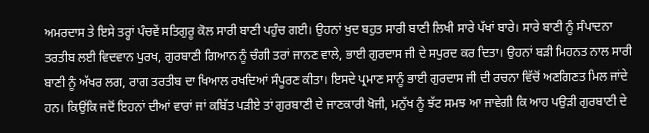ਅਮਰਦਾਸ ਤੇ ਇਸੇ ਤਰ੍ਹਾਂ ਪੰਚਵੇਂ ਸਤਿਗੁਰੂ ਕੋਲ ਸਾਰੀ ਬਾਣੀ ਪਹੁੰਚ ਗਈ। ਉਹਨਾਂ ਖੁਦ ਬਹੁਤ ਸਾਰੀ ਬਾਣੀ ਲਿਖੀ ਸਾਰੇ ਪੱਖਾਂ ਬਾਰੇ। ਸਾਰੇ ਬਾਣੀ ਨੂੰ ਸੰਪਾਦਨਾ ਤਰਤੀਬ ਲਈ ਵਿਦਵਾਨ ਪੁਰਖ, ਗੁਰਬਾਣੀ ਗਿਆਨ ਨੂੰ ਚੰਗੀ ਤਰਾਂ ਜਾਨਣ ਵਾਲੇ, ਭਾਈ ਗੁਰਦਾਸ ਜੀ ਦੇ ਸਪੁਰਦ ਕਰ ਦਿਤਾ। ਉਹਨਾਂ ਬੜੀ ਮਿਹਨਤ ਨਾਲ ਸਾਰੀ ਬਾਣੀ ਨੂੰ ਅੱਖਰ ਲਗ, ਰਾਗ ਤਰਤੀਬ ਦਾ ਖਿਆਲ ਰਖਦਿਆਂ ਸੰਪੂਰਣ ਕੀਤਾ। ਇਸਦੇ ਪ੍ਰਮਾਣ ਸਾਨੂੰ ਭਾਈ ਗੁਰਦਾਸ ਜੀ ਦੀ ਰਚਨਾ ਵਿੱਚੋਂ ਅਣਗਿਣਤ ਮਿਲ ਜਾਂਦੇ ਹਨ। ਕਿਉਂਕਿ ਜਦੋਂ ਇਹਨਾਂ ਦੀਆਂ ਵਾਰਾਂ ਜਾਂ ਕਬਿੱਤ ਪੜੀਏ ਤਾਂ ਗੁਰਬਾਣੀ ਦੇ ਜਾਣਕਾਰੀ ਖੋਜੀ, ਮਨੁੱਖ ਨੂੰ ਝੱਟ ਸਮਝ ਆ ਜਾਵੇਗੀ ਕਿ ਆਹ ਪਉੜੀ ਗੁਰਬਾਣੀ ਦੇ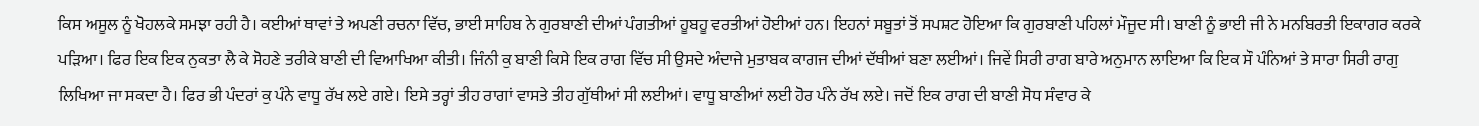ਕਿਸ ਅਸੂਲ ਨੂੰ ਖੋਹਲਕੇ ਸਮਝਾ ਰਹੀ ਹੈ। ਕਈਆਂ ਥਾਵਾਂ ਤੇ ਅਪਣੀ ਰਚਨਾ ਵਿੱਚ, ਭਾਈ ਸਾਹਿਬ ਨੇ ਗੁਰਬਾਣੀ ਦੀਆਂ ਪੰਗਤੀਆਂ ਹੂਬਹੂ ਵਰਤੀਆਂ ਹੋਈਆਂ ਹਨ। ਇਹਨਾਂ ਸਬੂਤਾਂ ਤੋਂ ਸਪਸ਼ਟ ਹੋਇਆ ਕਿ ਗੁਰਬਾਣੀ ਪਹਿਲਾਂ ਮੌਜੂਦ ਸੀ। ਬਾਣੀ ਨੂੰ ਭਾਈ ਜੀ ਨੇ ਮਨਬਿਰਤੀ ਇਕਾਗਰ ਕਰਕੇ ਪੜਿਆ। ਫਿਰ ਇਕ ਇਕ ਨੁਕਤਾ ਲੈ ਕੇ ਸੋਹਣੇ ਤਰੀਕੇ ਬਾਣੀ ਦੀ ਵਿਆਖਿਆ ਕੀਤੀ। ਜਿੰਨੀ ਕੁ ਬਾਣੀ ਕਿਸੇ ਇਕ ਰਾਗ ਵਿੱਚ ਸੀ ਉਸਦੇ ਅੰਦਾਜੇ ਮੁਤਾਬਕ ਕਾਗਜ ਦੀਆਂ ਦੱਥੀਆਂ ਬਣਾ ਲਈਆਂ। ਜਿਵੇਂ ਸਿਰੀ ਰਾਗ ਬਾਰੇ ਅਨੁਮਾਨ ਲਾਇਆ ਕਿ ਇਕ ਸੌ ਪੰਨਿਆਂ ਤੇ ਸਾਰਾ ਸਿਰੀ ਰਾਗੁ ਲਿਖਿਆ ਜਾ ਸਕਦਾ ਹੈ। ਫਿਰ ਭੀ ਪੰਦਰਾਂ ਕੁ ਪੰਨੇ ਵਾਧੂ ਰੱਖ ਲਏ ਗਏ। ਇਸੇ ਤਰ੍ਹਾਂ ਤੀਹ ਰਾਗਾਂ ਵਾਸਤੇ ਤੀਹ ਗੁੱਥੀਆਂ ਸੀ ਲਈਆਂ। ਵਾਧੂ ਬਾਣੀਆਂ ਲਈ ਹੋਰ ਪੰਨੇ ਰੱਖ ਲਏ। ਜਦੋਂ ਇਕ ਰਾਗ ਦੀ ਬਾਣੀ ਸੋਧ ਸੰਵਾਰ ਕੇ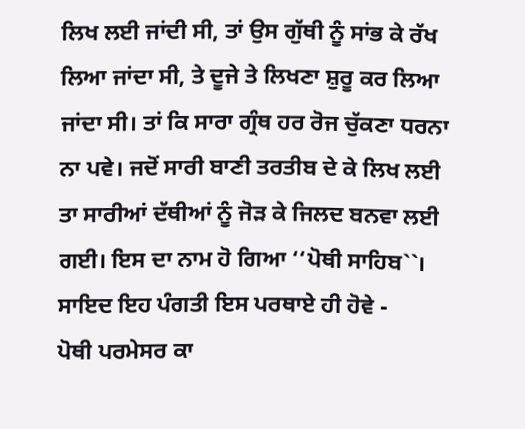ਲਿਖ ਲਈ ਜਾਂਦੀ ਸੀ, ਤਾਂ ਉਸ ਗੁੱਥੀ ਨੂੰ ਸਾਂਭ ਕੇ ਰੱਖ ਲਿਆ ਜਾਂਦਾ ਸੀ, ਤੇ ਦੂਜੇ ਤੇ ਲਿਖਣਾ ਸ਼ੁਰੂ ਕਰ ਲਿਆ ਜਾਂਦਾ ਸੀ। ਤਾਂ ਕਿ ਸਾਰਾ ਗ੍ਰੰਥ ਹਰ ਰੋਜ ਚੁੱਕਣਾ ਧਰਨਾ ਨਾ ਪਵੇ। ਜਦੋਂ ਸਾਰੀ ਬਾਣੀ ਤਰਤੀਬ ਦੇ ਕੇ ਲਿਖ ਲਈ ਤਾ ਸਾਰੀਆਂ ਦੱਥੀਆਂ ਨੂੰ ਜੋੜ ਕੇ ਜਿਲਦ ਬਨਵਾ ਲਈ ਗਈ। ਇਸ ਦਾ ਨਾਮ ਹੋ ਗਿਆ ‘‘ਪੋਥੀ ਸਾਹਿਬ``। ਸਾਇਦ ਇਹ ਪੰਗਤੀ ਇਸ ਪਰਥਾਏ ਹੀ ਹੋਵੇ -
ਪੋਥੀ ਪਰਮੇਸਰ ਕਾ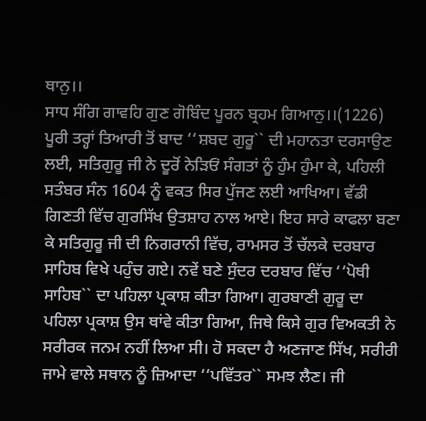ਥਾਨੁ।।
ਸਾਧ ਸੰਗਿ ਗਾਵਹਿ ਗੁਣ ਗੋਬਿੰਦ ਪੂਰਨ ਬ੍ਰਹਮ ਗਿਆਨੁ।।(1226)
ਪੂਰੀ ਤਰ੍ਹਾਂ ਤਿਆਰੀ ਤੋਂ ਬਾਦ ‘‘ਸ਼ਬਦ ਗੁਰੂ`` ਦੀ ਮਹਾਨਤਾ ਦਰਸਾਉਣ ਲਈ, ਸਤਿਗੁਰੂ ਜੀ ਨੇ ਦੂਰੋਂ ਨੇੜਿਓਂ ਸੰਗਤਾਂ ਨੂੰ ਹੁੰਮ ਹੁੰਮਾ ਕੇ, ਪਹਿਲੀ ਸਤੰਬਰ ਸੰਨ 1604 ਨੂੰ ਵਕਤ ਸਿਰ ਪੁੱਜਣ ਲਈ ਆਖਿਆ। ਵੱਡੀ ਗਿਣਤੀ ਵਿੱਚ ਗੁਰਸਿੱਖ ਉਤਸ਼ਾਹ ਨਾਲ ਆਏ। ਇਹ ਸਾਰੇ ਕਾਫਲਾ ਬਣਾ ਕੇ ਸਤਿਗੁਰੂ ਜੀ ਦੀ ਨਿਗਰਾਨੀ ਵਿੱਚ, ਰਾਮਸਰ ਤੋਂ ਚੱਲਕੇ ਦਰਬਾਰ ਸਾਹਿਬ ਵਿਖੇ ਪਹੁੰਚ ਗਏ। ਨਵੇਂ ਬਣੇ ਸੁੰਦਰ ਦਰਬਾਰ ਵਿੱਚ ‘‘ਪੋਥੀ ਸਾਹਿਬ`` ਦਾ ਪਹਿਲਾ ਪ੍ਰਕਾਸ਼ ਕੀਤਾ ਗਿਆ। ਗੁਰਬਾਣੀ ਗੁਰੂ ਦਾ ਪਹਿਲਾ ਪ੍ਰਕਾਸ਼ ਉਸ ਥਾਂਵੇ ਕੀਤਾ ਗਿਆ, ਜਿਥੇ ਕਿਸੇ ਗੁਰ ਵਿਅਕਤੀ ਨੇ ਸਰੀਰਕ ਜਨਮ ਨਹੀਂ ਲਿਆ ਸੀ। ਹੋ ਸਕਦਾ ਹੈ ਅਣਜਾਣ ਸਿੱਖ, ਸਰੀਰੀ ਜਾਮੇ ਵਾਲੇ ਸਥਾਨ ਨੂੰ ਜ਼ਿਆਦਾ ‘‘ਪਵਿੱਤਰ`` ਸਮਝ ਲੈਣ। ਜੀ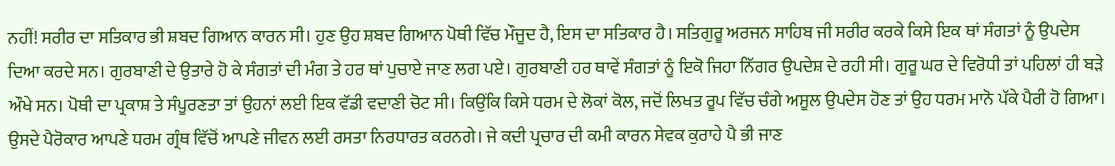ਨਹੀਂ! ਸਰੀਰ ਦਾ ਸਤਿਕਾਰ ਭੀ ਸ਼ਬਦ ਗਿਆਨ ਕਾਰਨ ਸੀ। ਹੁਣ ਉਹ ਸ਼ਬਦ ਗਿਆਨ ਪੋਥੀ ਵਿੱਚ ਮੌਜੂਦ ਹੈ, ਇਸ ਦਾ ਸਤਿਕਾਰ ਹੈ। ਸਤਿਗੁਰੂ ਅਰਜਨ ਸਾਹਿਬ ਜੀ ਸਰੀਰ ਕਰਕੇ ਕਿਸੇ ਇਕ ਥਾਂ ਸੰਗਤਾਂ ਨੂੰ ਉਪਦੇਸ ਦਿਆ ਕਰਦੇ ਸਨ। ਗੁਰਬਾਣੀ ਦੇ ਉਤਾਰੇ ਹੋ ਕੇ ਸੰਗਤਾਂ ਦੀ ਮੰਗ ਤੇ ਹਰ ਥਾਂ ਪੁਚਾਏ ਜਾਣ ਲਗ ਪਏ। ਗੁਰਬਾਣੀ ਹਰ ਥਾਵੇਂ ਸੰਗਤਾਂ ਨੂੰ ਇਕੋ ਜਿਹਾ ਨਿੱਗਰ ਉਪਦੇਸ਼ ਦੇ ਰਹੀ ਸੀ। ਗੁਰੂ ਘਰ ਦੇ ਵਿਰੋਧੀ ਤਾਂ ਪਹਿਲਾਂ ਹੀ ਬੜੇ ਔਖੇ ਸਨ। ਪੋਥੀ ਦਾ ਪ੍ਰਕਾਸ਼ ਤੇ ਸੰਪੂਰਣਤਾ ਤਾਂ ਉਹਨਾਂ ਲਈ ਇਕ ਵੱਡੀ ਵਦਾਣੀ ਚੋਟ ਸੀ। ਕਿਉਂਕਿ ਕਿਸੇ ਧਰਮ ਦੇ ਲੋਕਾਂ ਕੋਲ, ਜਦੋਂ ਲਿਖਤ ਰੂਪ ਵਿੱਚ ਚੰਗੇ ਅਸੂਲ ਉਪਦੇਸ ਹੋਣ ਤਾਂ ਉਹ ਧਰਮ ਮਾਨੋ ਪੱਕੇ ਪੈਰੀ ਹੋ ਗਿਆ। ਉਸਦੇ ਪੈਰੋਕਾਰ ਆਪਣੇ ਧਰਮ ਗ੍ਰੰਥ ਵਿੱਚੋਂ ਆਪਣੇ ਜੀਵਨ ਲਈ ਰਸਤਾ ਨਿਰਧਾਰਤ ਕਰਨਗੇ। ਜੇ ਕਦੀ ਪ੍ਰਚਾਰ ਦੀ ਕਮੀ ਕਾਰਨ ਸੇਵਕ ਕੁਰਾਹੇ ਪੈ ਭੀ ਜਾਣ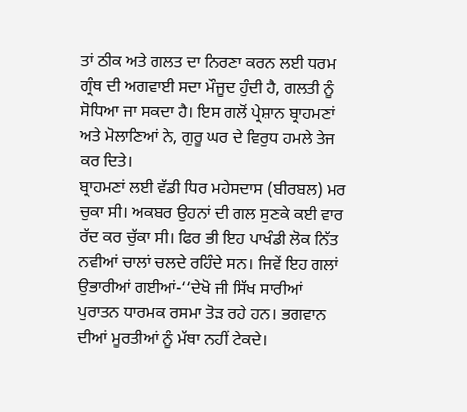ਤਾਂ ਠੀਕ ਅਤੇ ਗਲਤ ਦਾ ਨਿਰਣਾ ਕਰਨ ਲਈ ਧਰਮ ਗ੍ਰੰਥ ਦੀ ਅਗਵਾਈ ਸਦਾ ਮੌਜੂਦ ਹੁੰਦੀ ਹੈ, ਗਲਤੀ ਨੂੰ ਸੋਧਿਆ ਜਾ ਸਕਦਾ ਹੈ। ਇਸ ਗਲੋਂ ਪ੍ਰੇਸ਼ਾਨ ਬ੍ਰਾਹਮਣਾਂ ਅਤੇ ਮੋਲਾਣਿਆਂ ਨੇ, ਗੁਰੂ ਘਰ ਦੇ ਵਿਰੁਧ ਹਮਲੇ ਤੇਜ ਕਰ ਦਿਤੇ।
ਬ੍ਰਾਹਮਣਾਂ ਲਈ ਵੱਡੀ ਧਿਰ ਮਹੇਸਦਾਸ (ਬੀਰਬਲ) ਮਰ ਚੁਕਾ ਸੀ। ਅਕਬਰ ਉਹਨਾਂ ਦੀ ਗਲ ਸੁਣਕੇ ਕਈ ਵਾਰ ਰੱਦ ਕਰ ਚੁੱਕਾ ਸੀ। ਫਿਰ ਭੀ ਇਹ ਪਾਖੰਡੀ ਲੋਕ ਨਿੱਤ ਨਵੀਆਂ ਚਾਲਾਂ ਚਲਦੇ ਰਹਿੰਦੇ ਸਨ। ਜਿਵੇਂ ਇਹ ਗਲਾਂ ਉਭਾਰੀਆਂ ਗਈਆਂ-‘‘ਦੇਖੋ ਜੀ ਸਿੱਖ ਸਾਰੀਆਂ ਪੁਰਾਤਨ ਧਾਰਮਕ ਰਸਮਾ ਤੋੜ ਰਹੇ ਹਨ। ਭਗਵਾਨ ਦੀਆਂ ਮੂਰਤੀਆਂ ਨੂੰ ਮੱਥਾ ਨਹੀਂ ਟੇਕਦੇ।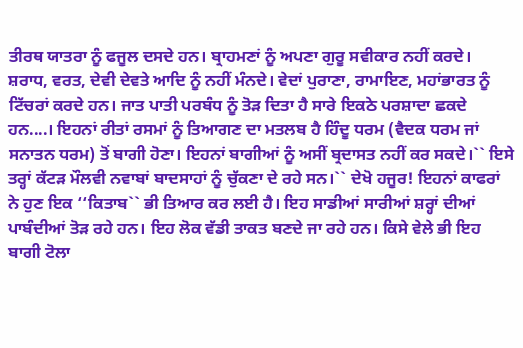ਤੀਰਥ ਯਾਤਰਾ ਨੂੰ ਫਜੂਲ ਦਸਦੇ ਹਨ। ਬ੍ਰਾਹਮਣਾਂ ਨੂੰ ਅਪਣਾ ਗੁਰੂ ਸਵੀਕਾਰ ਨਹੀਂ ਕਰਦੇ। ਸ਼ਰਾਧ, ਵਰਤ, ਦੇਵੀ ਦੇਵਤੇ ਆਦਿ ਨੂੰ ਨਹੀਂ ਮੰਨਦੇ। ਵੇਦਾਂ ਪੁਰਾਣਾ, ਰਾਮਾਇਣ, ਮਹਾਂਭਾਰਤ ਨੂੰ ਟਿੱਚਰਾਂ ਕਰਦੇ ਹਨ। ਜਾਤ ਪਾਤੀ ਪਰਬੰਧ ਨੂੰ ਤੋੜ ਦਿਤਾ ਹੈ ਸਾਰੇ ਇਕਠੇ ਪਰਸ਼ਾਦਾ ਛਕਦੇ ਹਨ....। ਇਹਨਾਂ ਰੀਤਾਂ ਰਸਮਾਂ ਨੂੰ ਤਿਆਗਣ ਦਾ ਮਤਲਬ ਹੈ ਹਿੰਦੂ ਧਰਮ (ਵੈਦਕ ਧਰਮ ਜਾਂ ਸਨਾਤਨ ਧਰਮ) ਤੋਂ ਬਾਗੀ ਹੋਣਾ। ਇਹਨਾਂ ਬਾਗੀਆਂ ਨੂੰ ਅਸੀਂ ਬ੍ਰਦਾਸਤ ਨਹੀਂ ਕਰ ਸਕਦੇ।`` ਇਸੇ ਤਰ੍ਹਾਂ ਕੱਟੜ ਮੌਲਵੀ ਨਵਾਬਾਂ ਬਾਦਸਾਹਾਂ ਨੂੰ ਚੁੱਕਣਾ ਦੇ ਰਹੇ ਸਨ।`` ਦੇਖੋ ਹਜੂਰ! ਇਹਨਾਂ ਕਾਫਰਾਂ ਨੇ ਹੁਣ ਇਕ ‘‘ਕਿਤਾਬ`` ਭੀ ਤਿਆਰ ਕਰ ਲਈ ਹੈ। ਇਹ ਸਾਡੀਆਂ ਸਾਰੀਆਂ ਸ਼ਰ੍ਹਾਂ ਦੀਆਂ ਪਾਬੰਦੀਆਂ ਤੋੜ ਰਹੇ ਹਨ। ਇਹ ਲੋਕ ਵੱਡੀ ਤਾਕਤ ਬਣਦੇ ਜਾ ਰਹੇ ਹਨ। ਕਿਸੇ ਵੇਲੇ ਭੀ ਇਹ ਬਾਗੀ ਟੋਲਾ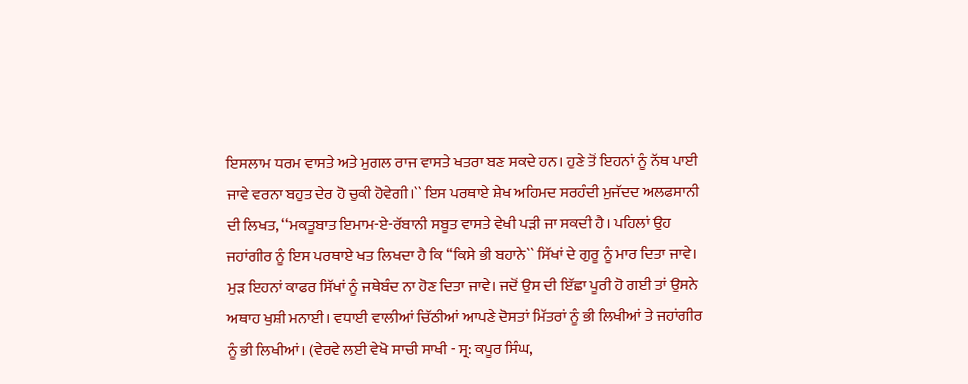ਇਸਲਾਮ ਧਰਮ ਵਾਸਤੇ ਅਤੇ ਮੁਗਲ ਰਾਜ ਵਾਸਤੇ ਖਤਰਾ ਬਣ ਸਕਦੇ ਹਨ। ਹੁਣੇ ਤੋਂ ਇਹਨਾਂ ਨੂੰ ਨੱਥ ਪਾਈ ਜਾਵੇ ਵਰਨਾ ਬਹੁਤ ਦੇਰ ਹੋ ਚੁਕੀ ਹੋਵੇਗੀ।`` ਇਸ ਪਰਥਾਏ ਸ਼ੇਖ ਅਹਿਮਦ ਸਰਹੰਦੀ ਮੁਜੱਦਦ ਅਲਫਸਾਨੀ ਦੀ ਲਿਖਤ, ‘‘ਮਕਤੂਬਾਤ ਇਮਾਮ-ਏ-ਰੱਬਾਨੀ ਸਬੂਤ ਵਾਸਤੇ ਵੇਖੀ ਪੜੀ ਜਾ ਸਕਦੀ ਹੈ। ਪਹਿਲਾਂ ਉਹ ਜਹਾਂਗੀਰ ਨੂੰ ਇਸ ਪਰਥਾਏ ਖਤ ਲਿਖਦਾ ਹੈ ਕਿ ‘‘ਕਿਸੇ ਭੀ ਬਹਾਨੇ`` ਸਿੱਖਾਂ ਦੇ ਗੁਰੂ ਨੂੰ ਮਾਰ ਦਿਤਾ ਜਾਵੇ। ਮੁੜ ਇਹਨਾਂ ਕਾਫਰ ਸਿੱਖਾਂ ਨੂੰ ਜਥੇਬੰਦ ਨਾ ਹੋਣ ਦਿਤਾ ਜਾਵੇ। ਜਦੋਂ ਉਸ ਦੀ ਇੱਛਾ ਪੂਰੀ ਹੋ ਗਈ ਤਾਂ ਉਸਨੇ ਅਥਾਹ ਖੁਸ਼ੀ ਮਨਾਈ। ਵਧਾਈ ਵਾਲੀਆਂ ਚਿੱਠੀਆਂ ਆਪਣੇ ਦੋਸਤਾਂ ਮਿੱਤਰਾਂ ਨੂੰ ਭੀ ਲਿਖੀਆਂ ਤੇ ਜਹਾਂਗੀਰ ਨੂੰ ਭੀ ਲਿਖੀਆਂ। (ਵੇਰਵੇ ਲਈ ਵੇਖੋ ਸਾਚੀ ਸਾਖੀ - ਸ੍ਰ: ਕਪੂਰ ਸਿੰਘ,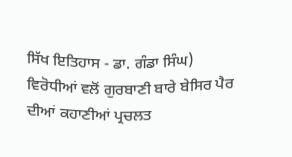ਸਿੱਖ ਇਤਿਹਾਸ - ਡਾ. ਗੰਡਾ ਸਿੰਘ)
ਵਿਰੋਧੀਆਂ ਵਲੋਂ ਗੁਰਬਾਣੀ ਬਾਰੇ ਬੇਸਿਰ ਪੈਰ ਦੀਆਂ ਕਹਾਣੀਆਂ ਪ੍ਰਚਲਤ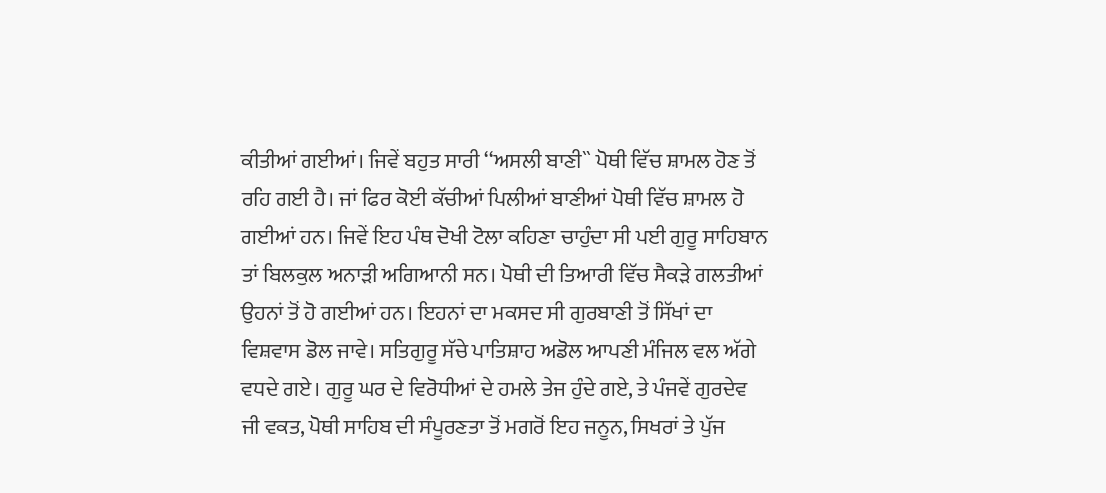ਕੀਤੀਆਂ ਗਈਆਂ। ਜਿਵੇਂ ਬਹੁਤ ਸਾਰੀ ‘‘ਅਸਲੀ ਬਾਣੀ`` ਪੋਥੀ ਵਿੱਚ ਸ਼ਾਮਲ ਹੋਣ ਤੋਂ ਰਹਿ ਗਈ ਹੈ। ਜਾਂ ਫਿਰ ਕੋਈ ਕੱਚੀਆਂ ਪਿਲੀਆਂ ਬਾਣੀਆਂ ਪੋਥੀ ਵਿੱਚ ਸ਼ਾਮਲ ਹੋ ਗਈਆਂ ਹਨ। ਜਿਵੇਂ ਇਹ ਪੰਥ ਦੋਖੀ ਟੋਲਾ ਕਹਿਣਾ ਚਾਹੁੰਦਾ ਸੀ ਪਈ ਗੁਰੂ ਸਾਹਿਬਾਨ ਤਾਂ ਬਿਲਕੁਲ ਅਨਾੜੀ ਅਗਿਆਨੀ ਸਨ। ਪੋਥੀ ਦੀ ਤਿਆਰੀ ਵਿੱਚ ਸੈਕੜੇ ਗਲਤੀਆਂ ਉਹਨਾਂ ਤੋਂ ਹੋ ਗਈਆਂ ਹਨ। ਇਹਨਾਂ ਦਾ ਮਕਸਦ ਸੀ ਗੁਰਬਾਣੀ ਤੋਂ ਸਿੱਖਾਂ ਦਾ ਵਿਸ਼ਵਾਸ ਡੋਲ ਜਾਵੇ। ਸਤਿਗੁਰੂ ਸੱਚੇ ਪਾਤਿਸ਼ਾਹ ਅਡੋਲ ਆਪਣੀ ਮੰਜਿਲ ਵਲ ਅੱਗੇ ਵਧਦੇ ਗਏ। ਗੁਰੂ ਘਰ ਦੇ ਵਿਰੋਧੀਆਂ ਦੇ ਹਮਲੇ ਤੇਜ ਹੁੰਦੇ ਗਏ, ਤੇ ਪੰਜਵੇਂ ਗੁਰਦੇਵ ਜੀ ਵਕਤ, ਪੋਥੀ ਸਾਹਿਬ ਦੀ ਸੰਪੂਰਣਤਾ ਤੋਂ ਮਗਰੋਂ ਇਹ ਜਨੂਨ, ਸਿਖਰਾਂ ਤੇ ਪੁੱਜ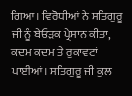ਗਿਆ। ਵਿਰੋਧੀਆਂ ਨੇ ਸਤਿਗੁਰੂ ਜੀ ਨੂੰ ਬੇਓੜਕ ਪ੍ਰੇਸਾਨ ਕੀਤਾ, ਕਦਮ ਕਦਮ ਤੇ ਰੁਕਾਵਟਾਂ ਪਾਈਆਂ। ਸਤਿਗੁਰੂ ਜੀ ਕੁਲ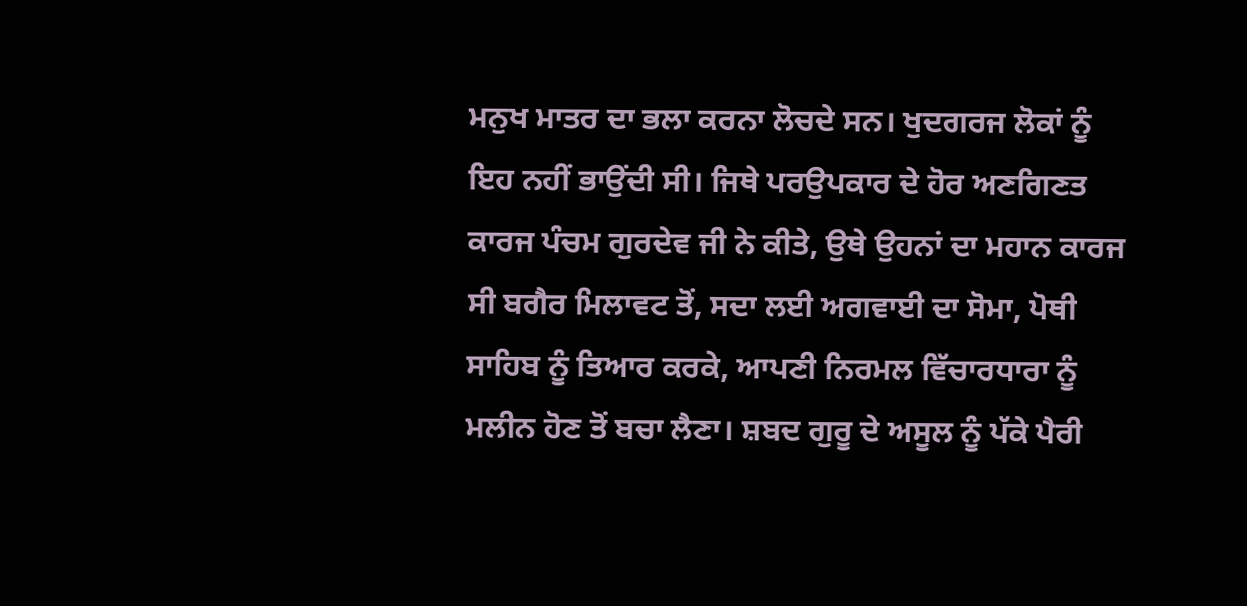ਮਨੁਖ ਮਾਤਰ ਦਾ ਭਲਾ ਕਰਨਾ ਲੋਚਦੇ ਸਨ। ਖੁਦਗਰਜ ਲੋਕਾਂ ਨੂੰ ਇਹ ਨਹੀਂ ਭਾਉਂਦੀ ਸੀ। ਜਿਥੇ ਪਰਉਪਕਾਰ ਦੇ ਹੋਰ ਅਣਗਿਣਤ ਕਾਰਜ ਪੰਚਮ ਗੁਰਦੇਵ ਜੀ ਨੇ ਕੀਤੇ, ਉਥੇ ਉਹਨਾਂ ਦਾ ਮਹਾਨ ਕਾਰਜ ਸੀ ਬਗੈਰ ਮਿਲਾਵਟ ਤੋਂ, ਸਦਾ ਲਈ ਅਗਵਾਈ ਦਾ ਸੋਮਾ, ਪੋਥੀ ਸਾਹਿਬ ਨੂੰ ਤਿਆਰ ਕਰਕੇ, ਆਪਣੀ ਨਿਰਮਲ ਵਿੱਚਾਰਧਾਰਾ ਨੂੰ ਮਲੀਨ ਹੋਣ ਤੋਂ ਬਚਾ ਲੈਣਾ। ਸ਼ਬਦ ਗੁਰੂ ਦੇ ਅਸੂਲ ਨੂੰ ਪੱਕੇ ਪੈਰੀ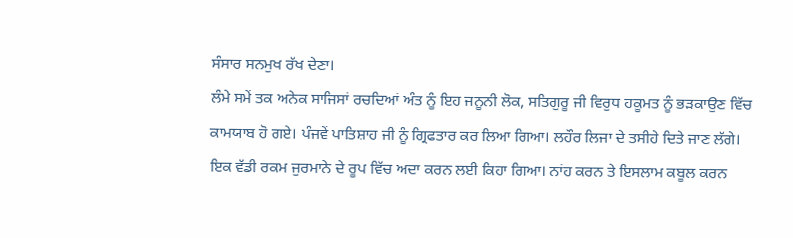ਸੰਸਾਰ ਸਨਮੁਖ ਰੱਖ ਦੇਣਾ।
ਲੰਮੇ ਸਮੇਂ ਤਕ ਅਨੇਕ ਸਾਜਿਸਾਂ ਰਚਦਿਆਂ ਅੰਤ ਨੂੰ ਇਹ ਜਨੂਨੀ ਲੋਕ, ਸਤਿਗੁਰੂ ਜੀ ਵਿਰੁਧ ਹਕੂਮਤ ਨੂੰ ਭੜਕਾਉਣ ਵਿੱਚ ਕਾਮਯਾਬ ਹੋ ਗਏ। ਪੰਜਵੇਂ ਪਾਤਿਸ਼ਾਹ ਜੀ ਨੂੰ ਗ੍ਰਿਫਤਾਰ ਕਰ ਲਿਆ ਗਿਆ। ਲਹੌਰ ਲਿਜਾ ਦੇ ਤਸੀਹੇ ਦਿਤੇ ਜਾਣ ਲੱਗੇ। ਇਕ ਵੱਡੀ ਰਕਮ ਜੁਰਮਾਨੇ ਦੇ ਰੂਪ ਵਿੱਚ ਅਦਾ ਕਰਨ ਲਈ ਕਿਹਾ ਗਿਆ। ਨਾਂਹ ਕਰਨ ਤੇ ਇਸਲਾਮ ਕਬੂਲ ਕਰਨ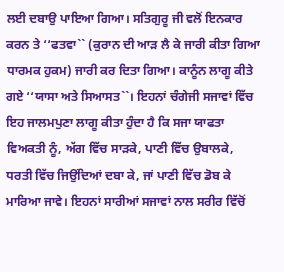ਲਈ ਦਬਾਉ ਪਾਇਆ ਗਿਆ। ਸਤਿਗੁਰੂ ਜੀ ਵਲੋਂ ਇਨਕਾਰ ਕਰਨ ਤੇ ‘‘ਫਤਵਾ`` (ਕੁਰਾਨ ਦੀ ਆੜ ਲੈ ਕੇ ਜਾਰੀ ਕੀਤਾ ਗਿਆ ਧਾਰਮਕ ਹੁਕਮ) ਜਾਰੀ ਕਰ ਦਿਤਾ ਗਿਆ। ਕਾਨੂੰਨ ਲਾਗੂ ਕੀਤੇ ਗਏ ‘‘ਯਾਸਾ ਅਤੇ ਸਿਆਸਤ``। ਇਹਨਾਂ ਚੰਗੇਜੀ ਸਜਾਵਾਂ ਵਿੱਚ ਇਹ ਜਾਲਮਪੁਣਾ ਲਾਗੂ ਕੀਤਾ ਹੁੰਦਾ ਹੈ ਕਿ ਸਜਾ ਯਾਫਤਾ ਵਿਅਕਤੀ ਨੂੰ, ਅੱਗ ਵਿੱਚ ਸਾੜਕੇ, ਪਾਣੀ ਵਿੱਚ ਉਬਾਲਕੇ, ਧਰਤੀ ਵਿੱਚ ਜਿਉਂਦਿਆਂ ਦਬਾ ਕੇ, ਜਾਂ ਪਾਣੀ ਵਿੱਚ ਡੋਬ ਕੇ ਮਾਰਿਆ ਜਾਵੇ। ਇਹਨਾਂ ਸਾਰੀਆਂ ਸਜਾਵਾਂ ਨਾਲ ਸਰੀਰ ਵਿੱਚੋਂ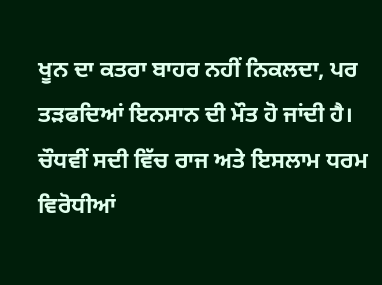ਖੂਨ ਦਾ ਕਤਰਾ ਬਾਹਰ ਨਹੀਂ ਨਿਕਲਦਾ, ਪਰ ਤੜਫਦਿਆਂ ਇਨਸਾਨ ਦੀ ਮੌਤ ਹੋ ਜਾਂਦੀ ਹੈ। ਚੌਧਵੀਂ ਸਦੀ ਵਿੱਚ ਰਾਜ ਅਤੇ ਇਸਲਾਮ ਧਰਮ ਵਿਰੋਧੀਆਂ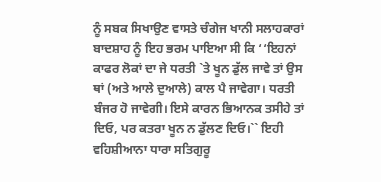ਨੂੰ ਸਬਕ ਸਿਖਾਉਣ ਵਾਸਤੇ ਚੰਗੇਜ ਖਾਨੀ ਸਲਾਹਕਾਰਾਂ ਬਾਦਸ਼ਾਹ ਨੂੰ ਇਹ ਭਰਮ ਪਾਇਆ ਸੀ ਕਿ ‘‘ਇਹਨਾਂ ਕਾਫਰ ਲੋਕਾਂ ਦਾ ਜੇ ਧਰਤੀ `ਤੇ ਖੂਨ ਡੁੱਲ ਜਾਵੇ ਤਾਂ ਉਸ ਥਾਂ (ਅਤੇ ਆਲੇ ਦੁਆਲੇ) ਕਾਲ ਪੈ ਜਾਵੇਗਾ। ਧਰਤੀ ਬੰਜਰ ਹੋ ਜਾਵੇਗੀ। ਇਸੇ ਕਾਰਨ ਭਿਆਨਕ ਤਸੀਹੇ ਤਾਂ ਦਿਓ, ਪਰ ਕਤਰਾ ਖੂਨ ਨ ਡੁੱਲਣ ਦਿਓ।`` ਇਹੀ ਵਹਿਸ਼ੀਆਨਾ ਧਾਰਾ ਸਤਿਗੁਰੂ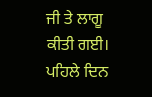ਜੀ ਤੇ ਲਾਗੂ ਕੀਤੀ ਗਈ। ਪਹਿਲੇ ਦਿਨ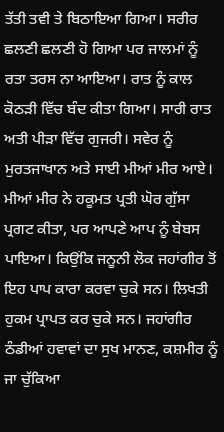ਤੱਤੀ ਤਵੀ ਤੇ ਬਿਠਾਇਆ ਗਿਆ। ਸਰੀਰ ਛਲਣੀ ਛਲਣੀ ਹੋ ਗਿਆ ਪਰ ਜਾਲਮਾਂ ਨੂੰ ਰਤਾ ਤਰਸ ਨਾ ਆਇਆ। ਰਾਤ ਨੂੰ ਕਾਲ ਕੋਠੜੀ ਵਿੱਚ ਬੰਦ ਕੀਤਾ ਗਿਆ। ਸਾਰੀ ਰਾਤ ਅਤੀ ਪੀੜਾ ਵਿੱਚ ਗੁਜਰੀ। ਸਵੇਰ ਨੂੰ ਮੁਰਤਜਾਖਾਨ ਅਤੇ ਸਾਈ ਮੀਆਂ ਮੀਰ ਆਏ। ਮੀਆਂ ਮੀਰ ਨੇ ਹਕੂਮਤ ਪ੍ਰਤੀ ਘੋਰ ਗੁੱਸਾ ਪ੍ਰਗਟ ਕੀਤਾ, ਪਰ ਆਪਣੇ ਆਪ ਨੂੰ ਬੇਬਸ ਪਾਇਆ। ਕਿਉਂਕਿ ਜਨੂਨੀ ਲੋਕ ਜਹਾਂਗੀਰ ਤੋਂ ਇਹ ਪਾਪ ਕਾਰਾ ਕਰਵਾ ਚੁਕੇ ਸਨ। ਲਿਖਤੀ ਹੁਕਮ ਪ੍ਰਾਪਤ ਕਰ ਚੁਕੇ ਸਨ। ਜਹਾਂਗੀਰ ਠੰਡੀਆਂ ਹਵਾਵਾਂ ਦਾ ਸੁਖ ਮਾਨਣ, ਕਸ਼ਮੀਰ ਨੂੰ ਜਾ ਚੁੱਕਿਆ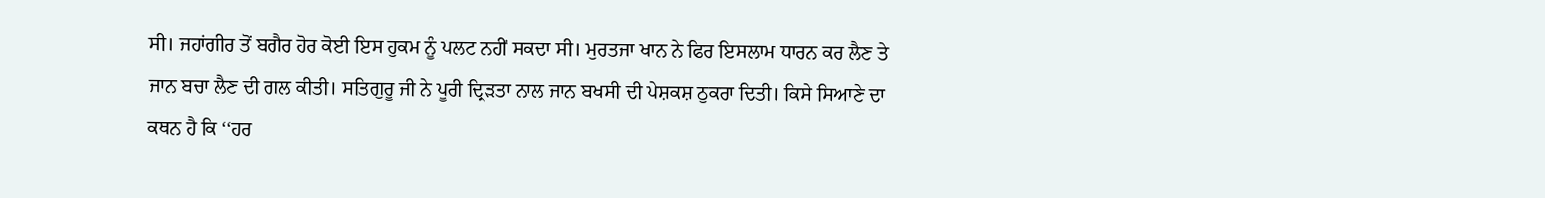ਸੀ। ਜਹਾਂਗੀਰ ਤੋਂ ਬਗੈਰ ਹੋਰ ਕੋਈ ਇਸ ਹੁਕਮ ਨੂੰ ਪਲਟ ਨਹੀਂ ਸਕਦਾ ਸੀ। ਮੁਰਤਜਾ ਖਾਨ ਨੇ ਫਿਰ ਇਸਲਾਮ ਧਾਰਨ ਕਰ ਲੈਣ ਤੇ ਜਾਨ ਬਚਾ ਲੈਣ ਦੀ ਗਲ ਕੀਤੀ। ਸਤਿਗੁਰੂ ਜੀ ਨੇ ਪੂਰੀ ਦ੍ਰਿੜਤਾ ਨਾਲ ਜਾਨ ਬਖਸੀ ਦੀ ਪੇਸ਼ਕਸ਼ ਠੁਕਰਾ ਦਿਤੀ। ਕਿਸੇ ਸਿਆਣੇ ਦਾ ਕਥਨ ਹੈ ਕਿ ‘‘ਹਰ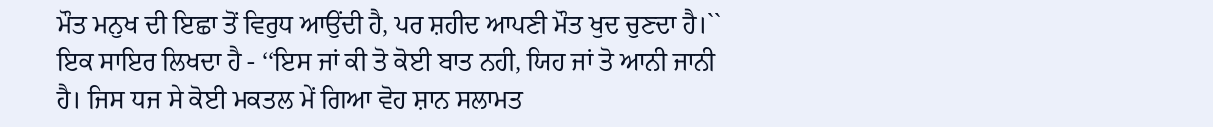ਮੌਤ ਮਨੁਖ ਦੀ ਇਛਾ ਤੋਂ ਵਿਰੁਧ ਆਉਂਦੀ ਹੈ, ਪਰ ਸ਼ਹੀਦ ਆਪਣੀ ਮੌਤ ਖੁਦ ਚੁਣਦਾ ਹੈ।`` ਇਕ ਸਾਇਰ ਲਿਖਦਾ ਹੈ - ‘‘ਇਸ ਜਾਂ ਕੀ ਤੋ ਕੋਈ ਬਾਤ ਨਹੀ, ਯਿਹ ਜਾਂ ਤੋ ਆਨੀ ਜਾਨੀ ਹੈ। ਜਿਸ ਧਜ ਸੇ ਕੋਈ ਮਕਤਲ ਮੇਂ ਗਿਆ ਵੋਹ ਸ਼ਾਨ ਸਲਾਮਤ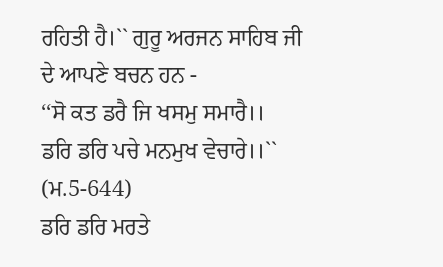ਰਹਿਤੀ ਹੈ।`` ਗੁਰੂ ਅਰਜਨ ਸਾਹਿਬ ਜੀ ਦੇ ਆਪਣੇ ਬਚਨ ਹਨ -
‘‘ਸੋ ਕਤ ਡਰੈ ਜਿ ਖਸਮੁ ਸਮਾਰੈ।।
ਡਰਿ ਡਰਿ ਪਚੇ ਮਨਮੁਖ ਵੇਚਾਰੇ।।`` (ਮ.5-644)
ਡਰਿ ਡਰਿ ਮਰਤੇ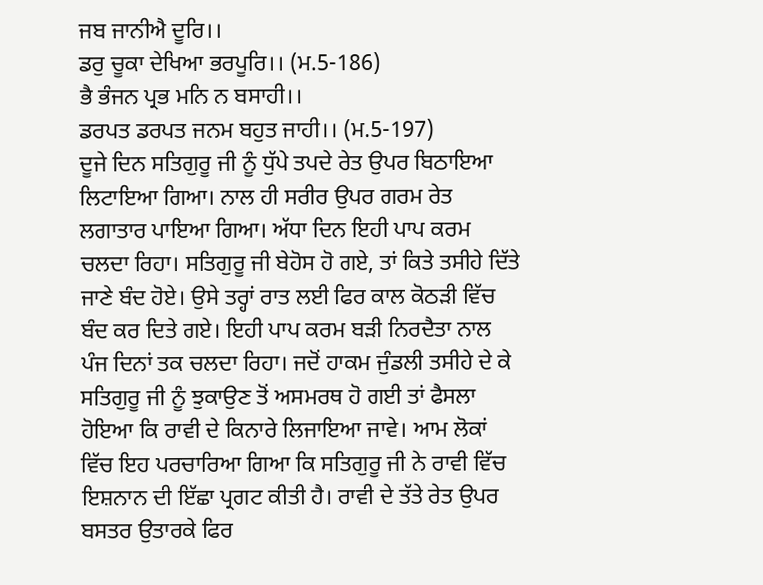ਜਬ ਜਾਨੀਐ ਦੂਰਿ।।
ਡਰੁ ਚੂਕਾ ਦੇਖਿਆ ਭਰਪੂਰਿ।। (ਮ.5-186)
ਭੈ ਭੰਜਨ ਪ੍ਰਭ ਮਨਿ ਨ ਬਸਾਹੀ।।
ਡਰਪਤ ਡਰਪਤ ਜਨਮ ਬਹੁਤ ਜਾਹੀ।। (ਮ.5-197)
ਦੂਜੇ ਦਿਨ ਸਤਿਗੁਰੂ ਜੀ ਨੂੰ ਧੁੱਪੇ ਤਪਦੇ ਰੇਤ ਉਪਰ ਬਿਠਾਇਆ ਲਿਟਾਇਆ ਗਿਆ। ਨਾਲ ਹੀ ਸਰੀਰ ਉਪਰ ਗਰਮ ਰੇਤ ਲਗਾਤਾਰ ਪਾਇਆ ਗਿਆ। ਅੱਧਾ ਦਿਨ ਇਹੀ ਪਾਪ ਕਰਮ ਚਲਦਾ ਰਿਹਾ। ਸਤਿਗੁਰੂ ਜੀ ਬੇਹੋਸ ਹੋ ਗਏ, ਤਾਂ ਕਿਤੇ ਤਸੀਹੇ ਦਿੱਤੇ ਜਾਣੇ ਬੰਦ ਹੋਏ। ਉਸੇ ਤਰ੍ਹਾਂ ਰਾਤ ਲਈ ਫਿਰ ਕਾਲ ਕੋਠੜੀ ਵਿੱਚ ਬੰਦ ਕਰ ਦਿਤੇ ਗਏ। ਇਹੀ ਪਾਪ ਕਰਮ ਬੜੀ ਨਿਰਦੈਤਾ ਨਾਲ ਪੰਜ ਦਿਨਾਂ ਤਕ ਚਲਦਾ ਰਿਹਾ। ਜਦੋਂ ਹਾਕਮ ਜੁੰਡਲੀ ਤਸੀਹੇ ਦੇ ਕੇ ਸਤਿਗੁਰੂ ਜੀ ਨੂੰ ਝੁਕਾਉਣ ਤੋਂ ਅਸਮਰਥ ਹੋ ਗਈ ਤਾਂ ਫੈਸਲਾ ਹੋਇਆ ਕਿ ਰਾਵੀ ਦੇ ਕਿਨਾਰੇ ਲਿਜਾਇਆ ਜਾਵੇ। ਆਮ ਲੋਕਾਂ ਵਿੱਚ ਇਹ ਪਰਚਾਰਿਆ ਗਿਆ ਕਿ ਸਤਿਗੁਰੂ ਜੀ ਨੇ ਰਾਵੀ ਵਿੱਚ ਇਸ਼ਨਾਨ ਦੀ ਇੱਛਾ ਪ੍ਰਗਟ ਕੀਤੀ ਹੈ। ਰਾਵੀ ਦੇ ਤੱਤੇ ਰੇਤ ਉਪਰ ਬਸਤਰ ਉਤਾਰਕੇ ਫਿਰ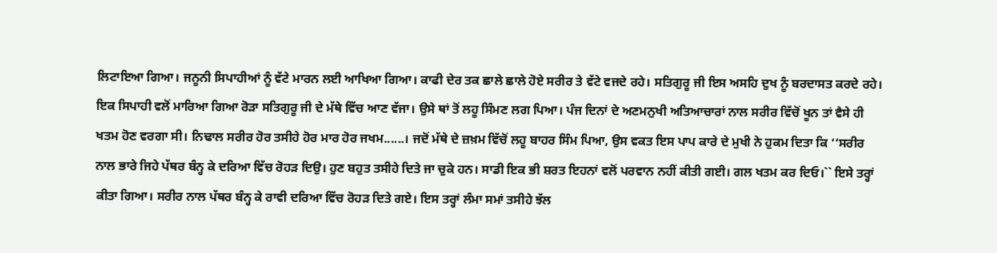ਲਿਟਾਇਆ ਗਿਆ। ਜਨੂਨੀ ਸਿਪਾਹੀਆਂ ਨੂੰ ਵੱਟੇ ਮਾਰਨ ਲਈ ਆਖਿਆ ਗਿਆ। ਕਾਫੀ ਦੇਰ ਤਕ ਛਾਲੇ ਛਾਲੇ ਹੋਏ ਸਰੀਰ ਤੇ ਵੱਟੇ ਵਜਦੇ ਰਹੇ। ਸਤਿਗੁਰੂ ਜੀ ਇਸ ਅਸਹਿ ਦੁਖ ਨੂੰ ਬਰਦਾਸਤ ਕਰਦੇ ਰਹੇ। ਇਕ ਸਿਪਾਹੀ ਵਲੋਂ ਮਾਰਿਆ ਗਿਆ ਰੋੜਾ ਸਤਿਗੁਰੂ ਜੀ ਦੇ ਮੱਥੇ ਵਿੱਚ ਆਣ ਵੱਜਾ। ਉਸੇ ਥਾਂ ਤੋਂ ਲਹੂ ਸਿੰਮਣ ਲਗ ਪਿਆ। ਪੰਜ ਦਿਨਾਂ ਦੇ ਅਣਮਨੁਖੀ ਅਤਿਆਚਾਰਾਂ ਨਾਲ ਸਰੀਰ ਵਿੱਚੋਂ ਖੂਨ ਤਾਂ ਵੈਸੇ ਹੀ ਖਤਮ ਹੋਣ ਵਰਗਾ ਸੀ। ਨਿਢਾਲ ਸਰੀਰ ਹੋਰ ਤਸੀਹੇ ਹੋਰ ਮਾਰ ਹੋਰ ਜਖਮ......। ਜਦੋਂ ਮੱਥੇ ਦੇ ਜ਼ਖ਼ਮ ਵਿੱਚੋਂ ਲਹੂ ਬਾਹਰ ਸਿੰਮ ਪਿਆ, ਉਸ ਵਕਤ ਇਸ ਪਾਪ ਕਾਰੇ ਦੇ ਮੁਖੀ ਨੇ ਹੁਕਮ ਦਿਤਾ ਕਿ ‘‘ਸਰੀਰ ਨਾਲ ਭਾਰੇ ਜਿਹੇ ਪੱਥਰ ਬੰਨ੍ਹ ਕੇ ਦਰਿਆ ਵਿੱਚ ਰੋਹੜ ਦਿਉ। ਹੁਣ ਬਹੁਤ ਤਸੀਹੇ ਦਿਤੇ ਜਾ ਚੁਕੇ ਹਨ। ਸਾਡੀ ਇਕ ਭੀ ਸ਼ਰਤ ਇਹਨਾਂ ਵਲੋਂ ਪਰਵਾਨ ਨਹੀਂ ਕੀਤੀ ਗਈ। ਗਲ ਖਤਮ ਕਰ ਦਿਓ।`` ਇਸੇ ਤਰ੍ਹਾਂ ਕੀਤਾ ਗਿਆ। ਸਰੀਰ ਨਾਲ ਪੱਥਰ ਬੰਨ੍ਹ ਕੇ ਰਾਵੀ ਦਰਿਆ ਵਿੱਚ ਰੋਹੜ ਦਿਤੇ ਗਏ। ਇਸ ਤਰ੍ਹਾਂ ਲੰਮਾ ਸਮਾਂ ਤਸੀਹੇ ਝੱਲ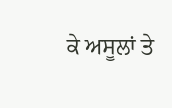ਕੇ ਅਸੂਲਾਂ ਤੇ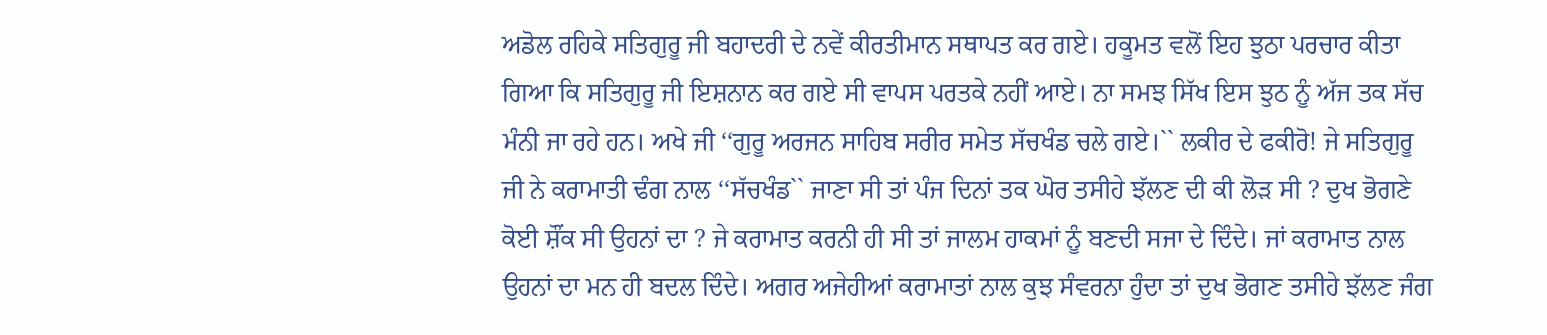ਅਡੋਲ ਰਹਿਕੇ ਸਤਿਗੁਰੂ ਜੀ ਬਹਾਦਰੀ ਦੇ ਨਵੇਂ ਕੀਰਤੀਮਾਨ ਸਥਾਪਤ ਕਰ ਗਏ। ਹਕੂਮਤ ਵਲੋਂ ਇਹ ਝੁਠਾ ਪਰਚਾਰ ਕੀਤਾ ਗਿਆ ਕਿ ਸਤਿਗੁਰੂ ਜੀ ਇਸ਼ਨਾਨ ਕਰ ਗਏ ਸੀ ਵਾਪਸ ਪਰਤਕੇ ਨਹੀਂ ਆਏ। ਨਾ ਸਮਝ ਸਿੱਖ ਇਸ ਝੁਠ ਨੂੰ ਅੱਜ ਤਕ ਸੱਚ ਮੰਨੀ ਜਾ ਰਹੇ ਹਨ। ਅਖੇ ਜੀ ‘‘ਗੁਰੂ ਅਰਜਨ ਸਾਹਿਬ ਸਰੀਰ ਸਮੇਤ ਸੱਚਖੰਡ ਚਲੇ ਗਏ।`` ਲਕੀਰ ਦੇ ਫਕੀਰੋ! ਜੇ ਸਤਿਗੁਰੂ ਜੀ ਨੇ ਕਰਾਮਾਤੀ ਢੰਗ ਨਾਲ ‘‘ਸੱਚਖੰਡ`` ਜਾਣਾ ਸੀ ਤਾਂ ਪੰਜ ਦਿਨਾਂ ਤਕ ਘੋਰ ਤਸੀਹੇ ਝੱਲਣ ਦੀ ਕੀ ਲੋੜ ਸੀ ? ਦੁਖ ਭੋਗਣੇ ਕੋਈ ਸ਼ੌਂਕ ਸੀ ਉਹਨਾਂ ਦਾ ? ਜੇ ਕਰਾਮਾਤ ਕਰਨੀ ਹੀ ਸੀ ਤਾਂ ਜਾਲਮ ਹਾਕਮਾਂ ਨੂੰ ਬਣਦੀ ਸਜਾ ਦੇ ਦਿੰਦੇ। ਜਾਂ ਕਰਾਮਾਤ ਨਾਲ ਉਹਨਾਂ ਦਾ ਮਨ ਹੀ ਬਦਲ ਦਿੰਦੇ। ਅਗਰ ਅਜੇਹੀਆਂ ਕਰਾਮਾਤਾਂ ਨਾਲ ਕੁਝ ਸੰਵਰਨਾ ਹੁੰਦਾ ਤਾਂ ਦੁਖ ਭੋਗਣ ਤਸੀਹੇ ਝੱਲਣ ਜੰਗ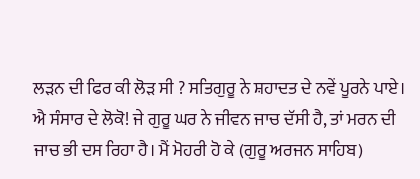ਲੜਨ ਦੀ ਫਿਰ ਕੀ ਲੋੜ ਸੀ ? ਸਤਿਗੁਰੂ ਨੇ ਸ਼ਹਾਦਤ ਦੇ ਨਵੇਂ ਪੂਰਨੇ ਪਾਏ। ਐ ਸੰਸਾਰ ਦੇ ਲੋਕੋ! ਜੇ ਗੁਰੂ ਘਰ ਨੇ ਜੀਵਨ ਜਾਚ ਦੱਸੀ ਹੈ, ਤਾਂ ਮਰਨ ਦੀ ਜਾਚ ਭੀ ਦਸ ਰਿਹਾ ਹੈ। ਮੈਂ ਮੋਹਰੀ ਹੋ ਕੇ (ਗੁਰੂ ਅਰਜਨ ਸਾਹਿਬ)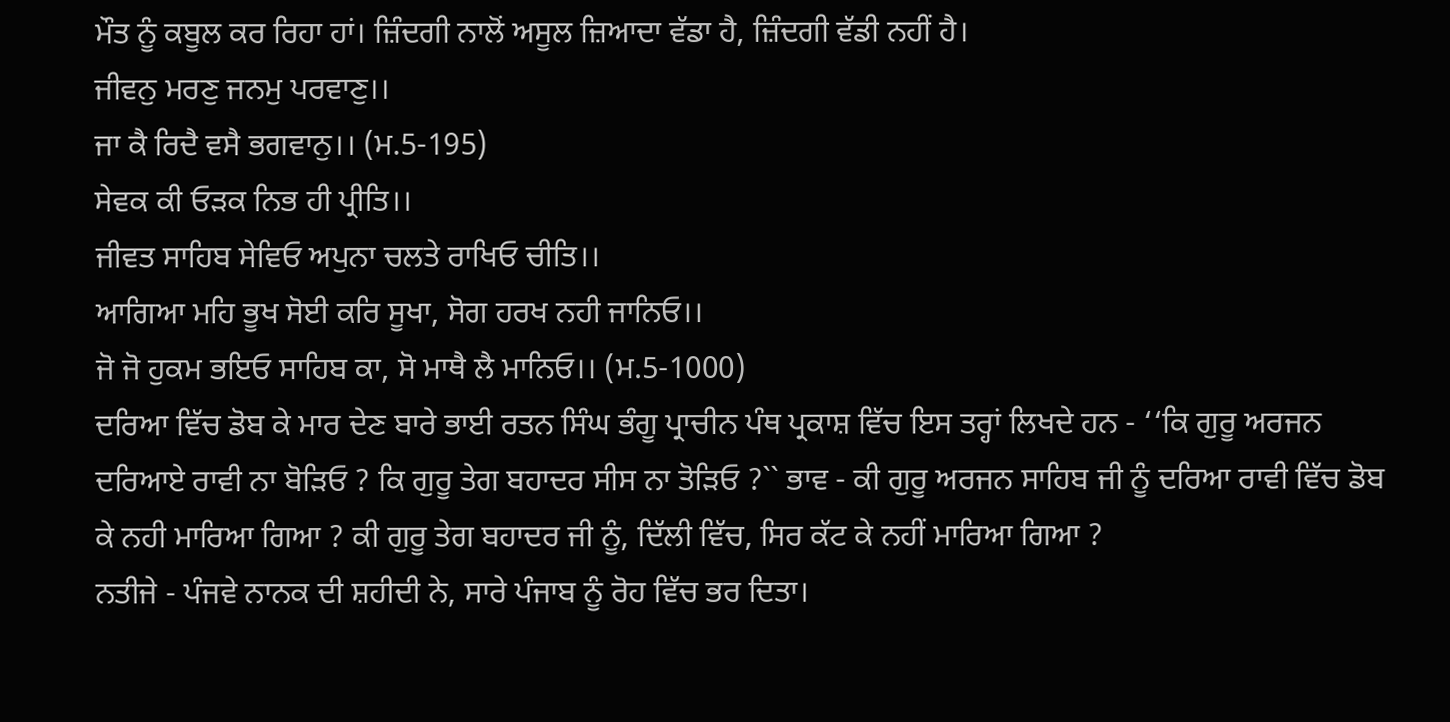ਮੌਤ ਨੂੰ ਕਬੂਲ ਕਰ ਰਿਹਾ ਹਾਂ। ਜ਼ਿੰਦਗੀ ਨਾਲੋਂ ਅਸੂਲ ਜ਼ਿਆਦਾ ਵੱਡਾ ਹੈ, ਜ਼ਿੰਦਗੀ ਵੱਡੀ ਨਹੀਂ ਹੈ।
ਜੀਵਨੁ ਮਰਣੁ ਜਨਮੁ ਪਰਵਾਣੁ।।
ਜਾ ਕੈ ਰਿਦੈ ਵਸੈ ਭਗਵਾਨੁ।। (ਮ.5-195)
ਸੇਵਕ ਕੀ ਓੜਕ ਨਿਭ ਹੀ ਪ੍ਰੀਤਿ।।
ਜੀਵਤ ਸਾਹਿਬ ਸੇਵਿਓ ਅਪੁਨਾ ਚਲਤੇ ਰਾਖਿਓ ਚੀਤਿ।।
ਆਗਿਆ ਮਹਿ ਭੂਖ ਸੋਈ ਕਰਿ ਸੂਖਾ, ਸੋਗ ਹਰਖ ਨਹੀ ਜਾਨਿਓ।।
ਜੋ ਜੋ ਹੁਕਮ ਭਇਓ ਸਾਹਿਬ ਕਾ, ਸੋ ਮਾਥੈ ਲੈ ਮਾਨਿਓ।। (ਮ.5-1000)
ਦਰਿਆ ਵਿੱਚ ਡੋਬ ਕੇ ਮਾਰ ਦੇਣ ਬਾਰੇ ਭਾਈ ਰਤਨ ਸਿੰਘ ਭੰਗੂ ਪ੍ਰਾਚੀਨ ਪੰਥ ਪ੍ਰਕਾਸ਼ ਵਿੱਚ ਇਸ ਤਰ੍ਹਾਂ ਲਿਖਦੇ ਹਨ - ‘‘ਕਿ ਗੁਰੂ ਅਰਜਨ ਦਰਿਆਏ ਰਾਵੀ ਨਾ ਬੋੜਿਓ ? ਕਿ ਗੁਰੂ ਤੇਗ ਬਹਾਦਰ ਸੀਸ ਨਾ ਤੋੜਿਓ ?`` ਭਾਵ - ਕੀ ਗੁਰੂ ਅਰਜਨ ਸਾਹਿਬ ਜੀ ਨੂੰ ਦਰਿਆ ਰਾਵੀ ਵਿੱਚ ਡੋਬ ਕੇ ਨਹੀ ਮਾਰਿਆ ਗਿਆ ? ਕੀ ਗੁਰੂ ਤੇਗ ਬਹਾਦਰ ਜੀ ਨੂੰ, ਦਿੱਲੀ ਵਿੱਚ, ਸਿਰ ਕੱਟ ਕੇ ਨਹੀਂ ਮਾਰਿਆ ਗਿਆ ?
ਨਤੀਜੇ - ਪੰਜਵੇ ਨਾਨਕ ਦੀ ਸ਼ਹੀਦੀ ਨੇ, ਸਾਰੇ ਪੰਜਾਬ ਨੂੰ ਰੋਹ ਵਿੱਚ ਭਰ ਦਿਤਾ।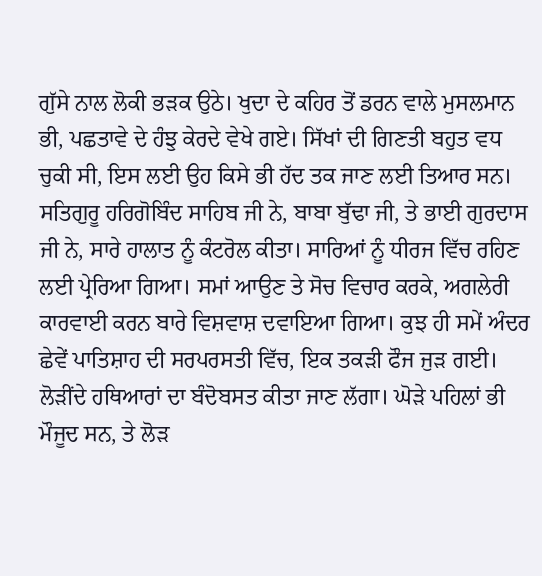ਗੁੱਸੇ ਨਾਲ ਲੋਕੀ ਭੜਕ ਉਠੇ। ਖੁਦਾ ਦੇ ਕਹਿਰ ਤੋਂ ਡਰਨ ਵਾਲੇ ਮੁਸਲਮਾਨ ਭੀ, ਪਛਤਾਵੇ ਦੇ ਹੰਝੁ ਕੇਰਦੇ ਵੇਖੇ ਗਏ। ਸਿੱਖਾਂ ਦੀ ਗਿਣਤੀ ਬਹੁਤ ਵਧ ਚੁਕੀ ਸੀ, ਇਸ ਲਈ ਉਹ ਕਿਸੇ ਭੀ ਹੱਦ ਤਕ ਜਾਣ ਲਈ ਤਿਆਰ ਸਨ। ਸਤਿਗੁਰੂ ਹਰਿਗੋਬਿੰਦ ਸਾਹਿਬ ਜੀ ਨੇ, ਬਾਬਾ ਬੁੱਢਾ ਜੀ, ਤੇ ਭਾਈ ਗੁਰਦਾਸ ਜੀ ਨੇ, ਸਾਰੇ ਹਾਲਾਤ ਨੂੰ ਕੰਟਰੋਲ ਕੀਤਾ। ਸਾਰਿਆਂ ਨੂੰ ਧੀਰਜ ਵਿੱਚ ਰਹਿਣ ਲਈ ਪ੍ਰੇਰਿਆ ਗਿਆ। ਸਮਾਂ ਆਉਣ ਤੇ ਸੋਚ ਵਿਚਾਰ ਕਰਕੇ, ਅਗਲੇਰੀ ਕਾਰਵਾਈ ਕਰਨ ਬਾਰੇ ਵਿਸ਼ਵਾਸ਼ ਦਵਾਇਆ ਗਿਆ। ਕੁਝ ਹੀ ਸਮੇਂ ਅੰਦਰ ਛੇਵੇਂ ਪਾਤਿਸ਼ਾਹ ਦੀ ਸਰਪਰਸਤੀ ਵਿੱਚ, ਇਕ ਤਕੜੀ ਫੌਜ ਜੁੜ ਗਈ। ਲੋੜੀਂਦੇ ਹਥਿਆਰਾਂ ਦਾ ਬੰਦੋਬਸਤ ਕੀਤਾ ਜਾਣ ਲੱਗਾ। ਘੋੜੇ ਪਹਿਲਾਂ ਭੀ ਮੌਜੂਦ ਸਨ, ਤੇ ਲੋੜ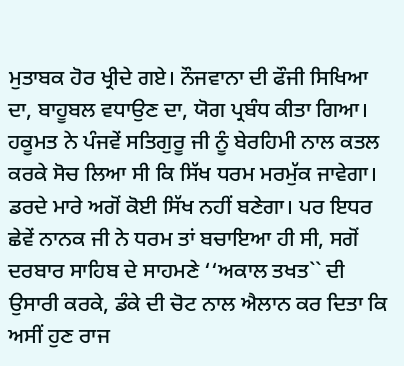ਮੁਤਾਬਕ ਹੋਰ ਖ੍ਰੀਦੇ ਗਏ। ਨੌਜਵਾਨਾ ਦੀ ਫੌਜੀ ਸਿਖਿਆ ਦਾ, ਬਾਹੂਬਲ ਵਧਾਉਣ ਦਾ, ਯੋਗ ਪ੍ਰਬੰਧ ਕੀਤਾ ਗਿਆ। ਹਕੂਮਤ ਨੇ ਪੰਜਵੇਂ ਸਤਿਗੁਰੂ ਜੀ ਨੂੰ ਬੇਰਹਿਮੀ ਨਾਲ ਕਤਲ ਕਰਕੇ ਸੋਚ ਲਿਆ ਸੀ ਕਿ ਸਿੱਖ ਧਰਮ ਮਰਮੁੱਕ ਜਾਵੇਗਾ। ਡਰਦੇ ਮਾਰੇ ਅਗੋਂ ਕੋਈ ਸਿੱਖ ਨਹੀਂ ਬਣੇਗਾ। ਪਰ ਇਧਰ ਛੇਵੇਂ ਨਾਨਕ ਜੀ ਨੇ ਧਰਮ ਤਾਂ ਬਚਾਇਆ ਹੀ ਸੀ, ਸਗੋਂ ਦਰਬਾਰ ਸਾਹਿਬ ਦੇ ਸਾਹਮਣੇ ‘‘ਅਕਾਲ ਤਖਤ`` ਦੀ ਉਸਾਰੀ ਕਰਕੇ, ਡੰਕੇ ਦੀ ਚੋਟ ਨਾਲ ਐਲਾਨ ਕਰ ਦਿਤਾ ਕਿ ਅਸੀਂ ਹੁਣ ਰਾਜ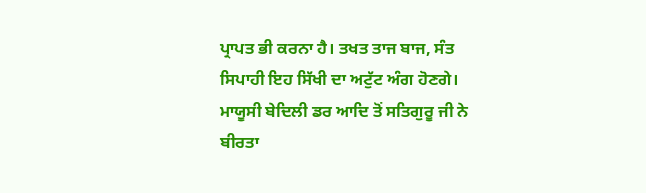ਪ੍ਰਾਪਤ ਭੀ ਕਰਨਾ ਹੈ। ਤਖਤ ਤਾਜ ਬਾਜ, ਸੰਤ ਸਿਪਾਹੀ ਇਹ ਸਿੱਖੀ ਦਾ ਅਟੁੱਟ ਅੰਗ ਹੋਣਗੇ। ਮਾਯੂਸੀ ਬੇਦਿਲੀ ਡਰ ਆਦਿ ਤੋਂ ਸਤਿਗੁਰੂ ਜੀ ਨੇ ਬੀਰਤਾ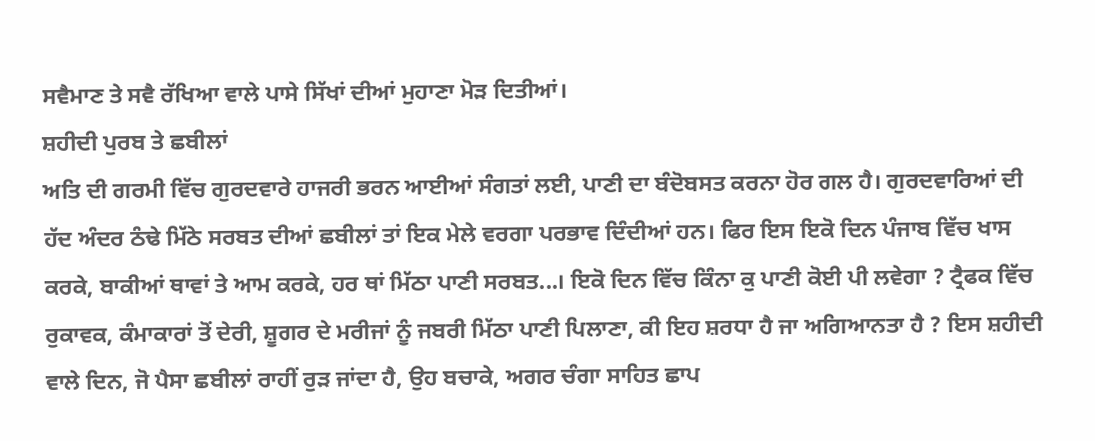ਸਵੈਮਾਣ ਤੇ ਸਵੈ ਰੱਖਿਆ ਵਾਲੇ ਪਾਸੇ ਸਿੱਖਾਂ ਦੀਆਂ ਮੁਹਾਣਾ ਮੋੜ ਦਿਤੀਆਂ।
ਸ਼ਹੀਦੀ ਪੁਰਬ ਤੇ ਛਬੀਲਾਂ
ਅਤਿ ਦੀ ਗਰਮੀ ਵਿੱਚ ਗੁਰਦਵਾਰੇ ਹਾਜਰੀ ਭਰਨ ਆਈਆਂ ਸੰਗਤਾਂ ਲਈ, ਪਾਣੀ ਦਾ ਬੰਦੋਬਸਤ ਕਰਨਾ ਹੋਰ ਗਲ ਹੈ। ਗੁਰਦਵਾਰਿਆਂ ਦੀ ਹੱਦ ਅੰਦਰ ਠੰਢੇ ਮਿੱਠੇ ਸਰਬਤ ਦੀਆਂ ਛਬੀਲਾਂ ਤਾਂ ਇਕ ਮੇਲੇ ਵਰਗਾ ਪਰਭਾਵ ਦਿੰਦੀਆਂ ਹਨ। ਫਿਰ ਇਸ ਇਕੋ ਦਿਨ ਪੰਜਾਬ ਵਿੱਚ ਖਾਸ ਕਰਕੇ, ਬਾਕੀਆਂ ਥਾਵਾਂ ਤੇ ਆਮ ਕਰਕੇ, ਹਰ ਥਾਂ ਮਿੱਠਾ ਪਾਣੀ ਸਰਬਤ...। ਇਕੋ ਦਿਨ ਵਿੱਚ ਕਿੰਨਾ ਕੁ ਪਾਣੀ ਕੋਈ ਪੀ ਲਵੇਗਾ ? ਟ੍ਰੈਫਕ ਵਿੱਚ ਰੁਕਾਵਕ, ਕੰਮਾਕਾਰਾਂ ਤੋਂ ਦੇਰੀ, ਸ਼ੂਗਰ ਦੇ ਮਰੀਜਾਂ ਨੂੰ ਜਬਰੀ ਮਿੱਠਾ ਪਾਣੀ ਪਿਲਾਣਾ, ਕੀ ਇਹ ਸ਼ਰਧਾ ਹੈ ਜਾ ਅਗਿਆਨਤਾ ਹੈ ? ਇਸ ਸ਼ਹੀਦੀ ਵਾਲੇ ਦਿਨ, ਜੋ ਪੈਸਾ ਛਬੀਲਾਂ ਰਾਹੀਂ ਰੁੜ ਜਾਂਦਾ ਹੈ, ਉਹ ਬਚਾਕੇ, ਅਗਰ ਚੰਗਾ ਸਾਹਿਤ ਛਾਪ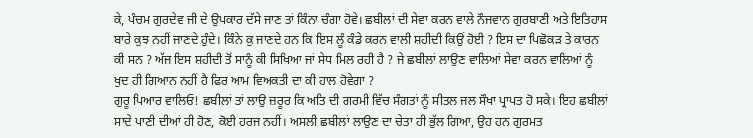ਕੇ, ਪੰਚਮ ਗੁਰਦੇਵ ਜੀ ਦੇ ਉਪਕਾਰ ਦੱਸੇ ਜਾਣ ਤਾਂ ਕਿੰਨਾ ਚੰਗਾ ਹੋਵੇ। ਛਬੀਲਾਂ ਦੀ ਸੇਵਾ ਕਰਨ ਵਾਲੇ ਨੌਜਵਾਨ ਗੁਰਬਾਣੀ ਅਤੇ ਇਤਿਹਾਸ ਬਾਰੇ ਕੁਝ ਨਹੀਂ ਜਾਣਦੇ ਹੁੰਦੇ। ਕਿੰਨੇ ਕੁ ਜਾਣਦੇ ਹਨ ਕਿ ਇਸ ਲੂੰ ਕੰਡੇ ਕਰਨ ਵਾਲੀ ਸ਼ਹੀਦੀ ਕਿਉਂ ਹੋਈ ? ਇਸ ਦਾ ਪਿਛੋਕੜ ਤੇ ਕਾਰਨ ਕੀ ਸਨ ? ਅੱਜ ਇਸ ਸ਼ਹੀਦੀ ਤੋਂ ਸਾਨੂੰ ਕੀ ਸਿਖਿਆ ਜਾਂ ਸੇਧ ਮਿਲ ਰਹੀ ਹੈ ? ਜੇ ਛਬੀਲਾਂ ਲਾਉਣ ਵਾਲਿਆਂ ਸੇਵਾ ਕਰਨ ਵਾਲਿਆਂ ਨੂੰ ਖੁਦ ਹੀ ਗਿਆਨ ਨਹੀਂ ਹੈ ਫਿਰ ਆਮ ਵਿਅਕਤੀ ਦਾ ਕੀ ਹਾਲ ਹੋਵੇਗਾ ?
ਗੁਰੂ ਪਿਆਰ ਵਾਲਿਓ! ਛਬੀਲਾਂ ਤਾਂ ਲਾਉ ਜ਼ਰੂਰ ਕਿ ਅਤਿ ਦੀ ਗਰਮੀ ਵਿੱਚ ਸੰਗਤਾਂ ਨੂੰ ਸੀਤਲ ਜਲ ਸੌਖਾ ਪ੍ਰਾਪਤ ਹੋ ਸਕੇ। ਇਹ ਛਬੀਲਾਂ ਸਾਦੇ ਪਾਣੀ ਦੀਆਂ ਹੀ ਹੋਣ, ਕੋਈ ਹਰਜ ਨਹੀਂ। ਅਸਲੀ ਛਬੀਲਾਂ ਲਾਉਣ ਦਾ ਚੇਤਾ ਹੀ ਭੁੱਲ ਗਿਆ, ਉਹ ਹਨ ਗੁਰਮਤ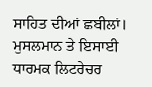ਸਾਹਿਤ ਦੀਆਂ ਛਬੀਲਾਂ। ਮੁਸਲਮਾਨ ਤੇ ਇਸਾਈ ਧਾਰਮਕ ਲਿਟਰੇਚਰ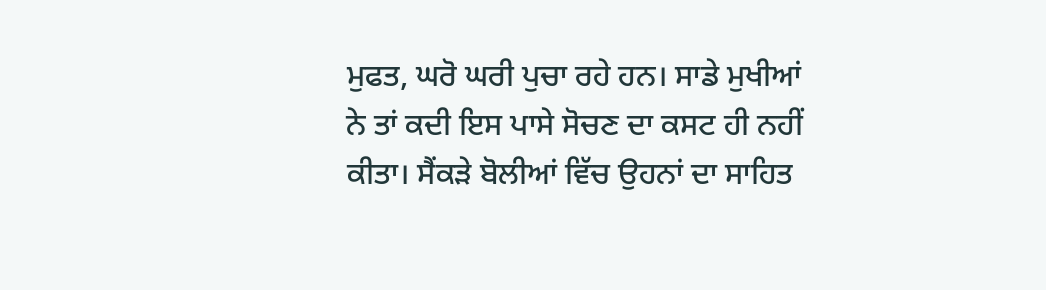ਮੁਫਤ, ਘਰੋ ਘਰੀ ਪੁਚਾ ਰਹੇ ਹਨ। ਸਾਡੇ ਮੁਖੀਆਂ ਨੇ ਤਾਂ ਕਦੀ ਇਸ ਪਾਸੇ ਸੋਚਣ ਦਾ ਕਸਟ ਹੀ ਨਹੀਂ ਕੀਤਾ। ਸੈਂਕੜੇ ਬੋਲੀਆਂ ਵਿੱਚ ਉਹਨਾਂ ਦਾ ਸਾਹਿਤ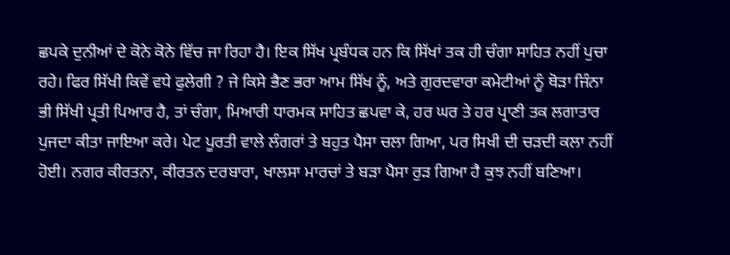ਛਪਕੇ ਦੁਨੀਆਂ ਦੇ ਕੋਨੇ ਕੋਨੇ ਵਿੱਚ ਜਾ ਰਿਹਾ ਹੈ। ਇਕ ਸਿੱਖ ਪ੍ਰਬੰਧਕ ਹਨ ਕਿ ਸਿੱਖਾਂ ਤਕ ਹੀ ਚੰਗਾ ਸਾਹਿਤ ਨਹੀਂ ਪੁਚਾ ਰਹੇ। ਫਿਰ ਸਿੱਖੀ ਕਿਵੇਂ ਵਧੇ ਫੁਲੇਗੀ ? ਜੇ ਕਿਸੇ ਭੈਣ ਭਰਾ ਆਮ ਸਿੱਖ ਨੂੰ, ਅਤੇ ਗੁਰਦਵਾਰਾ ਕਮੇਟੀਆਂ ਨੂੰ ਥੋੜਾ ਜਿੰਨਾ ਭੀ ਸਿੱਖੀ ਪ੍ਰਤੀ ਪਿਆਰ ਹੈ, ਤਾਂ ਚੰਗਾ, ਮਿਆਰੀ ਧਾਰਮਕ ਸਾਹਿਤ ਛਪਵਾ ਕੇ, ਹਰ ਘਰ ਤੇ ਹਰ ਪ੍ਰਾਣੀ ਤਕ ਲਗਾਤਾਰ ਪੁਜਦਾ ਕੀਤਾ ਜਾਇਆ ਕਰੇ। ਪੇਟ ਪੂਰਤੀ ਵਾਲੇ ਲੰਗਰਾਂ ਤੇ ਬਹੁਤ ਪੈਸਾ ਚਲਾ ਗਿਆ, ਪਰ ਸਿਖੀ ਦੀ ਚੜਦੀ ਕਲਾ ਨਹੀਂ ਹੋਈ। ਨਗਰ ਕੀਰਤਨਾ, ਕੀਰਤਨ ਦਰਬਾਰਾ, ਖਾਲਸਾ ਮਾਰਚਾਂ ਤੇ ਬੜਾ ਪੈਸਾ ਰੁੜ ਗਿਆ ਹੈ ਕੁਝ ਨਹੀਂ ਬਣਿਆ।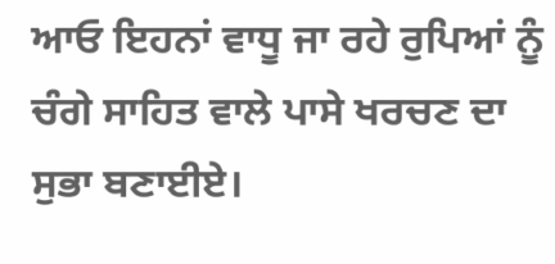ਆਓ ਇਹਨਾਂ ਵਾਧੂ ਜਾ ਰਹੇ ਰੁਪਿਆਂ ਨੂੰ ਚੰਗੇ ਸਾਹਿਤ ਵਾਲੇ ਪਾਸੇ ਖਰਚਣ ਦਾ ਸੁਭਾ ਬਣਾਈਏ।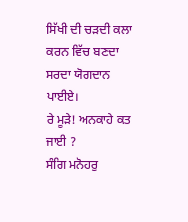ਸਿੱਖੀ ਦੀ ਚੜਦੀ ਕਲਾ ਕਰਨ ਵਿੱਚ ਬਣਦਾ ਸਰਦਾ ਯੋਗਦਾਨ ਪਾਈਏ।
ਰੇ ਮੂੜੇ! ਅਨਕਾਹੇ ਕਤ ਜਾਈ ?
ਸੰਗਿ ਮਨੋਹਰੁ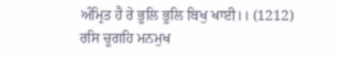ਅੰਮ੍ਰਿਤ ਹੈ ਰੇ ਭੂਲਿ ਭੂਲਿ ਬਿਖੁ ਖਾਈ।। (1212)
ਰਸਿ ਚੂਗਹਿ ਮਨਮੁਖ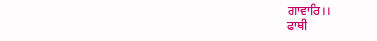ਗਾਵਾਰਿ।।
ਫਾਥੀ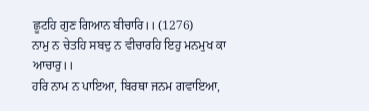ਛੂਟਹਿ ਗੁਣ ਗਿਆਨ ਬੀਚਾਰਿ।। (1276)
ਨਾਮੁ ਨ ਚੇਤਹਿ ਸਬਦੁ ਨ ਵੀਚਾਰਹਿ ਇਹੁ ਮਨਮੁਖ ਕਾ ਆਚਾਰੁ।।
ਹਰਿ ਨਾਮ ਨ ਪਾਇਆ, ਬਿਰਥਾ ਜਨਮ ਗਵਾਇਆ,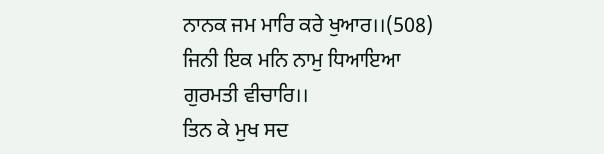ਨਾਨਕ ਜਮ ਮਾਰਿ ਕਰੇ ਖੁਆਰ।।(508)
ਜਿਨੀ ਇਕ ਮਨਿ ਨਾਮੁ ਧਿਆਇਆ ਗੁਰਮਤੀ ਵੀਚਾਰਿ।।
ਤਿਨ ਕੇ ਮੁਖ ਸਦ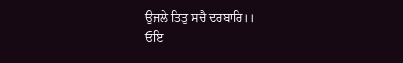ਉਜਲੇ ਤਿਤੁ ਸਚੈ ਦਰਬਾਰਿ।।
ਓਇ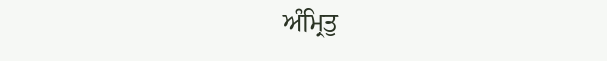ਅੰਮ੍ਰਿਤੁ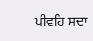ਪੀਵਹਿ ਸਦਾ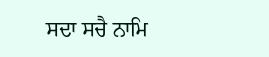ਸਦਾ ਸਚੈ ਨਾਮਿ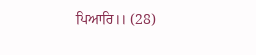ਪਿਆਰਿ।। (28)